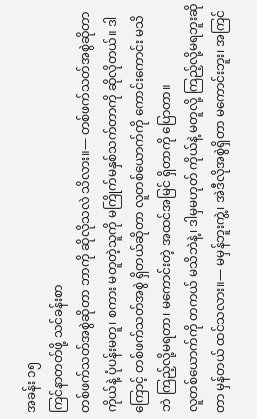အခန်း ၁၅
ကြင်နာတတ်ဖို့ သင်ခန်းစာ
တစ်ဖက်သတ်အစွဲဆိုတာ ဘာကို ဆိုလိုသလဲ သိလား။— တစ်ဖက်သတ်အစွဲဆိုတာ ကိုယ်နဲ့ ပုံပန်းမတူ၊ စကား မတူတဲ့သူကို မကြိုက်မနှစ်သက်တာကို ဆိုလိုတယ်။ ဒါကြောင့် တစ်ဖက်သတ်အစွဲ ရှိတယ်ဆိုတာ လူတစ်ယောက်ကို ကောင်းကောင်း မသိဘဲ ကြည့်လို့မရတာ၊ မကောင်းတဲ့ အထင်အမြင် ရှိတာကို ပြောတာ။
လူတစ်ယောက်ကို တကယ် မသိဘဲနဲ့၊ ဒါမှမဟုတ် ကိုယ်နဲ့ မတူလို့ ကြည့်လို့မရဘူးဆိုတာ မှန်တယ် ထင်သလား။— မမှန်ဘူးကွဲ့၊ အဲဒီလိုအစွဲရှိတာ မကောင်းဘူး၊ အကြင်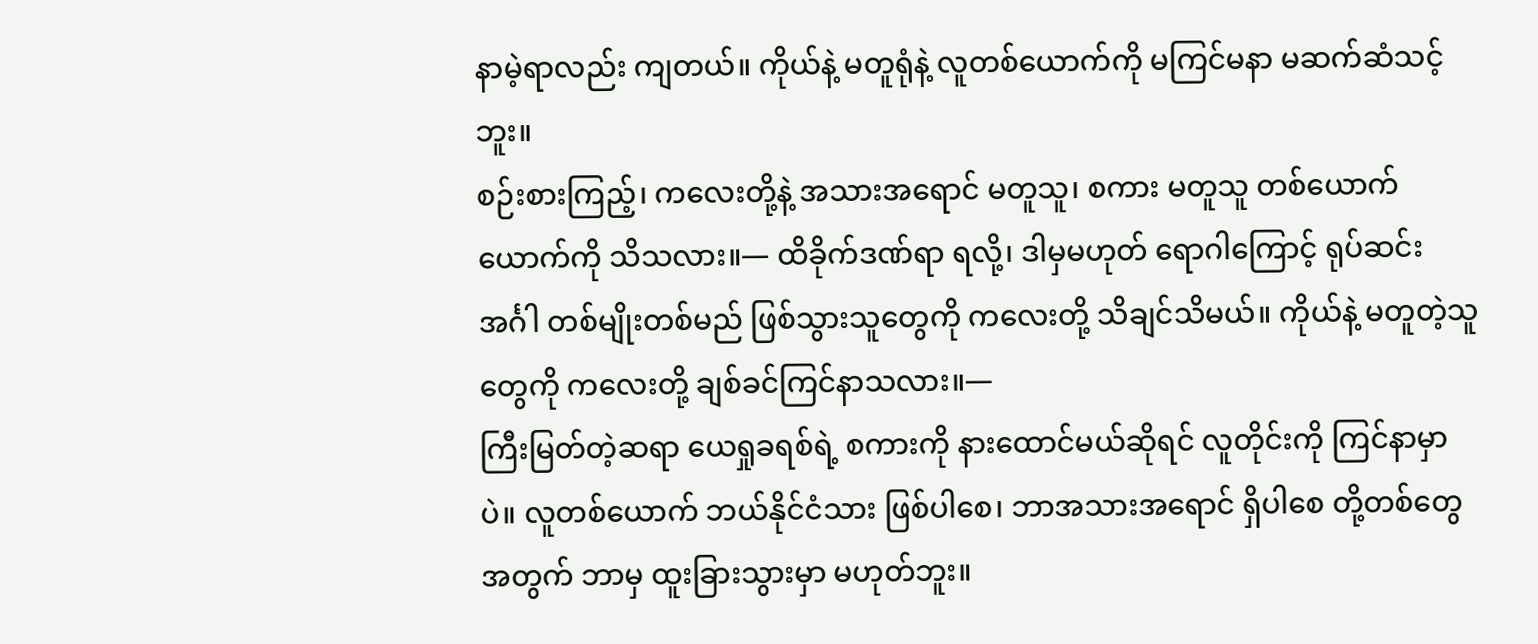နာမဲ့ရာလည်း ကျတယ်။ ကိုယ်နဲ့ မတူရုံနဲ့ လူတစ်ယောက်ကို မကြင်မနာ မဆက်ဆံသင့်ဘူး။
စဉ်းစားကြည့်၊ ကလေးတို့နဲ့ အသားအရောင် မတူသူ၊ စကား မတူသူ တစ်ယောက်ယောက်ကို သိသလား။— ထိခိုက်ဒဏ်ရာ ရလို့၊ ဒါမှမဟုတ် ရောဂါကြောင့် ရုပ်ဆင်းအင်္ဂါ တစ်မျိုးတစ်မည် ဖြစ်သွားသူတွေကို ကလေးတို့ သိချင်သိမယ်။ ကိုယ်နဲ့ မတူတဲ့သူတွေကို ကလေးတို့ ချစ်ခင်ကြင်နာသလား။—
ကြီးမြတ်တဲ့ဆရာ ယေရှုခရစ်ရဲ့ စကားကို နားထောင်မယ်ဆိုရင် လူတိုင်းကို ကြင်နာမှာပဲ။ လူတစ်ယောက် ဘယ်နိုင်ငံသား ဖြစ်ပါစေ၊ ဘာအသားအရောင် ရှိပါစေ တို့တစ်တွေအတွက် ဘာမှ ထူးခြားသွားမှာ မဟုတ်ဘူး။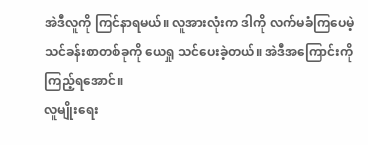အဲဒီလူကို ကြင်နာရမယ်။ လူအားလုံးက ဒါကို လက်မခံကြပေမဲ့ သင်ခန်းစာတစ်ခုကို ယေရှု သင်ပေးခဲ့တယ်။ အဲဒီအကြောင်းကို ကြည့်ရအောင်။
လူမျိုးရေး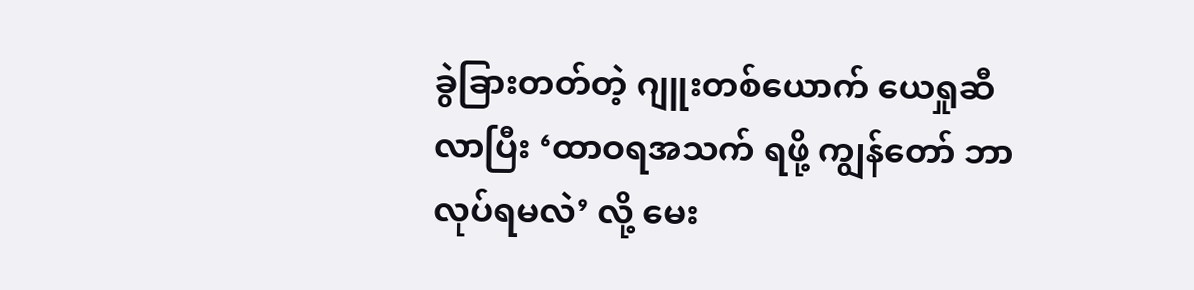ခွဲခြားတတ်တဲ့ ဂျူးတစ်ယောက် ယေရှုဆီ လာပြီး ‘ထာဝရအသက် ရဖို့ ကျွန်တော် ဘာလုပ်ရမလဲ’ လို့ မေး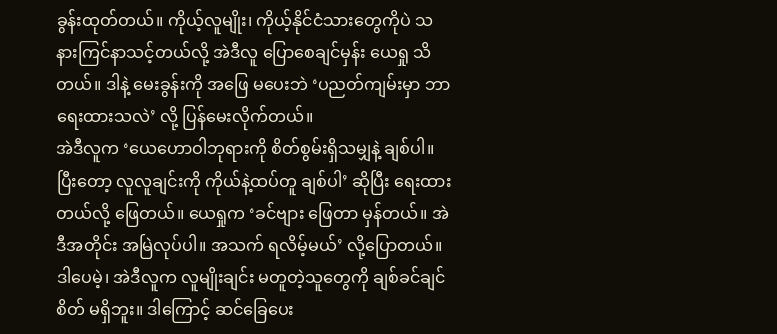ခွန်းထုတ်တယ်။ ကိုယ့်လူမျိုး၊ ကိုယ့်နိုင်ငံသားတွေကိုပဲ သနားကြင်နာသင့်တယ်လို့ အဲဒီလူ ပြောစေချင်မှန်း ယေရှု သိတယ်။ ဒါနဲ့ မေးခွန်းကို အဖြေ မပေးဘဲ ‘ပညတ်ကျမ်းမှာ ဘာရေးထားသလဲ’ လို့ ပြန်မေးလိုက်တယ်။
အဲဒီလူက ‘ယေဟောဝါဘုရားကို စိတ်စွမ်းရှိသမျှနဲ့ ချစ်ပါ။ ပြီးတော့ လူလူချင်းကို ကိုယ်နဲ့ထပ်တူ ချစ်ပါ’ ဆိုပြီး ရေးထားတယ်လို့ ဖြေတယ်။ ယေရှုက ‘ခင်ဗျား ဖြေတာ မှန်တယ်။ အဲဒီအတိုင်း အမြဲလုပ်ပါ။ အသက် ရလိမ့်မယ်’ လို့ပြောတယ်။
ဒါပေမဲ့၊ အဲဒီလူက လူမျိုးချင်း မတူတဲ့သူတွေကို ချစ်ခင်ချင်စိတ် မရှိဘူး။ ဒါကြောင့် ဆင်ခြေပေး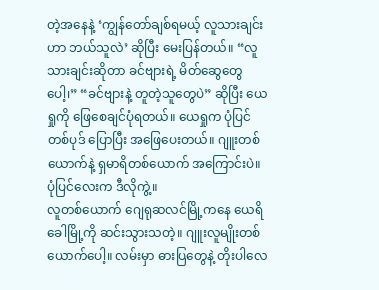တဲ့အနေနဲ့ ‘ကျွန်တော်ချစ်ရမယ့် လူသားချင်းဟာ ဘယ်သူလဲ’ ဆိုပြီး မေးပြန်တယ်။ “လူသားချင်းဆိုတာ ခင်ဗျားရဲ့ မိတ်ဆွေတွေပေါ့၊” “ခင်ဗျားနဲ့ တူတဲ့သူတွေပဲ” ဆိုပြီး ယေရှုကို ဖြေစေချင်ပုံရတယ်။ ယေရှုက ပုံပြင်တစ်ပုဒ် ပြောပြီး အဖြေပေးတယ်။ ဂျူးတစ်ယောက်နဲ့ ရှမာရိတစ်ယောက် အကြောင်းပဲ။ ပုံပြင်လေးက ဒီလိုကွဲ့။
လူတစ်ယောက် ဂျေရုဆလင်မြို့ကနေ ယေရိခေါမြို့ကို ဆင်းသွားသတဲ့။ ဂျူးလူမျိုးတစ်ယောက်ပေါ့။ လမ်းမှာ ဓားပြတွေနဲ့ တိုးပါလေ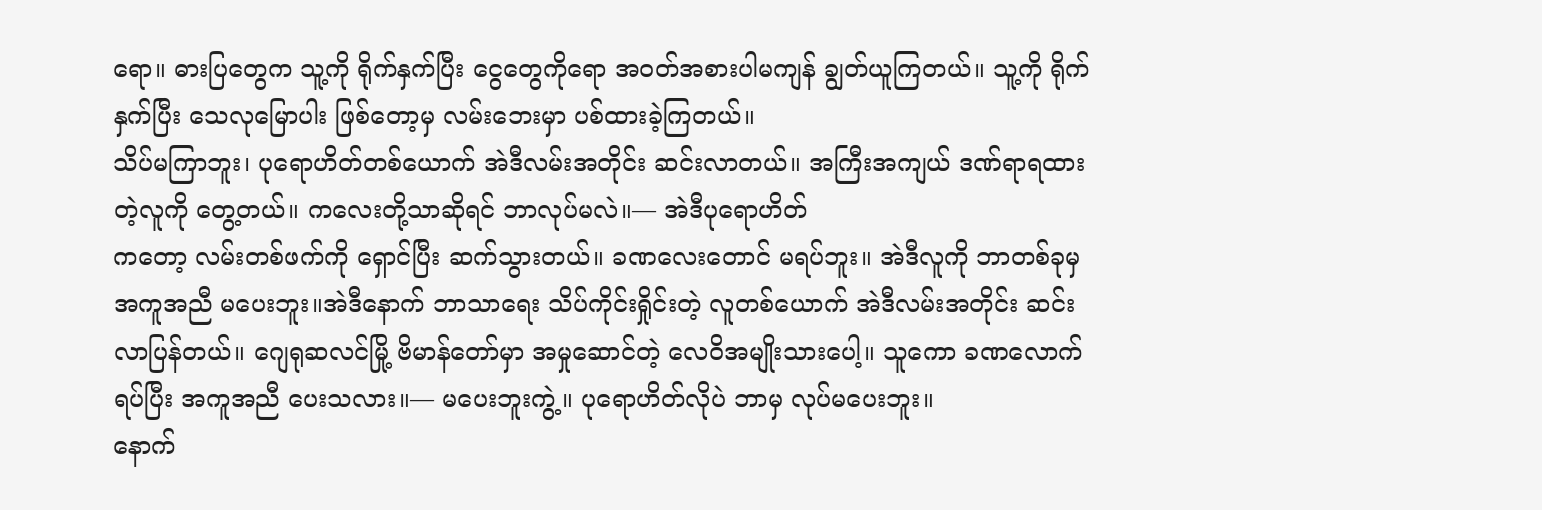ရော။ ဓားပြတွေက သူ့ကို ရိုက်နှက်ပြီး ငွေတွေကိုရော အဝတ်အစားပါမကျန် ချွတ်ယူကြတယ်။ သူ့ကို ရိုက်နှက်ပြီး သေလုမြောပါး ဖြစ်တော့မှ လမ်းဘေးမှာ ပစ်ထားခဲ့ကြတယ်။
သိပ်မကြာဘူး၊ ပုရောဟိတ်တစ်ယောက် အဲဒီလမ်းအတိုင်း ဆင်းလာတယ်။ အကြီးအကျယ် ဒဏ်ရာရထားတဲ့လူကို တွေ့တယ်။ ကလေးတို့သာဆိုရင် ဘာလုပ်မလဲ။— အဲဒီပုရောဟိတ်
ကတော့ လမ်းတစ်ဖက်ကို ရှောင်ပြီး ဆက်သွားတယ်။ ခဏလေးတောင် မရပ်ဘူး။ အဲဒီလူကို ဘာတစ်ခုမှ အကူအညီ မပေးဘူး။အဲဒီနောက် ဘာသာရေး သိပ်ကိုင်းရှိုင်းတဲ့ လူတစ်ယောက် အဲဒီလမ်းအတိုင်း ဆင်းလာပြန်တယ်။ ဂျေရုဆလင်မြို့ ဗိမာန်တော်မှာ အမှုဆောင်တဲ့ လေဝိအမျိုးသားပေါ့။ သူကော ခဏလောက် ရပ်ပြီး အကူအညီ ပေးသလား။— မပေးဘူးကွဲ့။ ပုရောဟိတ်လိုပဲ ဘာမှ လုပ်မပေးဘူး။
နောက်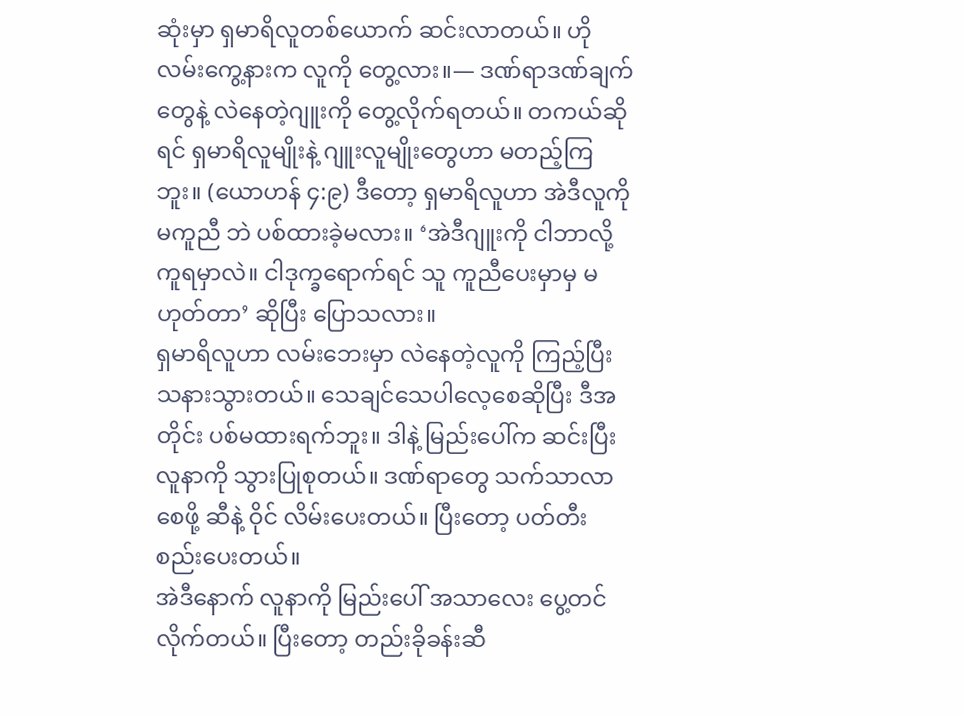ဆုံးမှာ ရှမာရိလူတစ်ယောက် ဆင်းလာတယ်။ ဟိုလမ်းကွေ့နားက လူကို တွေ့လား။— ဒဏ်ရာဒဏ်ချက်တွေနဲ့ လဲနေတဲ့ဂျူးကို တွေ့လိုက်ရတယ်။ တကယ်ဆိုရင် ရှမာရိလူမျိုးနဲ့ ဂျူးလူမျိုးတွေဟာ မတည့်ကြဘူး။ (ယောဟန် ၄:၉) ဒီတော့ ရှမာရိလူဟာ အဲဒီလူကို မကူညီ ဘဲ ပစ်ထားခဲ့မလား။ ‘အဲဒီဂျူးကို ငါဘာလို့ ကူရမှာလဲ။ ငါဒုက္ခရောက်ရင် သူ ကူညီပေးမှာမှ မဟုတ်တာ’ ဆိုပြီး ပြောသလား။
ရှမာရိလူဟာ လမ်းဘေးမှာ လဲနေတဲ့လူကို ကြည့်ပြီး သနားသွားတယ်။ သေချင်သေပါလေ့စေဆိုပြီး ဒီအတိုင်း ပစ်မထားရက်ဘူး။ ဒါနဲ့ မြည်းပေါ်က ဆင်းပြီး လူနာကို သွားပြုစုတယ်။ ဒဏ်ရာတွေ သက်သာလာစေဖို့ ဆီနဲ့ ဝိုင် လိမ်းပေးတယ်။ ပြီးတော့ ပတ်တီး စည်းပေးတယ်။
အဲဒီနောက် လူနာကို မြည်းပေါ် အသာလေး ပွေ့တင်လိုက်တယ်။ ပြီးတော့ တည်းခိုခန်းဆီ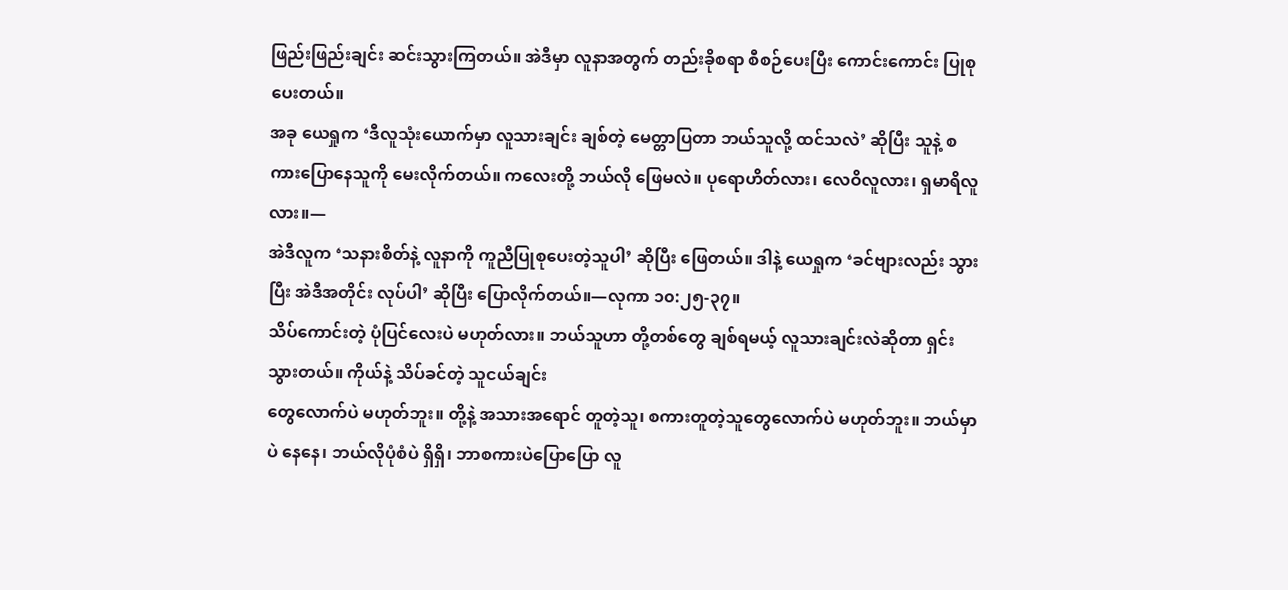ဖြည်းဖြည်းချင်း ဆင်းသွားကြတယ်။ အဲဒီမှာ လူနာအတွက် တည်းခိုစရာ စီစဉ်ပေးပြီး ကောင်းကောင်း ပြုစုပေးတယ်။
အခု ယေရှုက ‘ဒီလူသုံးယောက်မှာ လူသားချင်း ချစ်တဲ့ မေတ္တာပြတာ ဘယ်သူလို့ ထင်သလဲ’ ဆိုပြီး သူနဲ့ စကားပြောနေသူကို မေးလိုက်တယ်။ ကလေးတို့ ဘယ်လို ဖြေမလဲ။ ပုရောဟိတ်လား၊ လေဝိလူလား၊ ရှမာရိလူလား။—
အဲဒီလူက ‘သနားစိတ်နဲ့ လူနာကို ကူညီပြုစုပေးတဲ့သူပါ’ ဆိုပြီး ဖြေတယ်။ ဒါနဲ့ ယေရှုက ‘ခင်ဗျားလည်း သွားပြီး အဲဒီအတိုင်း လုပ်ပါ’ ဆိုပြီး ပြောလိုက်တယ်။—လုကာ ၁၀:၂၅-၃၇။
သိပ်ကောင်းတဲ့ ပုံပြင်လေးပဲ မဟုတ်လား။ ဘယ်သူဟာ တို့တစ်တွေ ချစ်ရမယ့် လူသားချင်းလဲဆိုတာ ရှင်းသွားတယ်။ ကိုယ်နဲ့ သိပ်ခင်တဲ့ သူငယ်ချင်း
တွေလောက်ပဲ မဟုတ်ဘူး။ တို့နဲ့ အသားအရောင် တူတဲ့သူ၊ စကားတူတဲ့သူတွေလောက်ပဲ မဟုတ်ဘူး။ ဘယ်မှာပဲ နေနေ၊ ဘယ်လိုပုံစံပဲ ရှိရှိ၊ ဘာစကားပဲပြောပြော လူ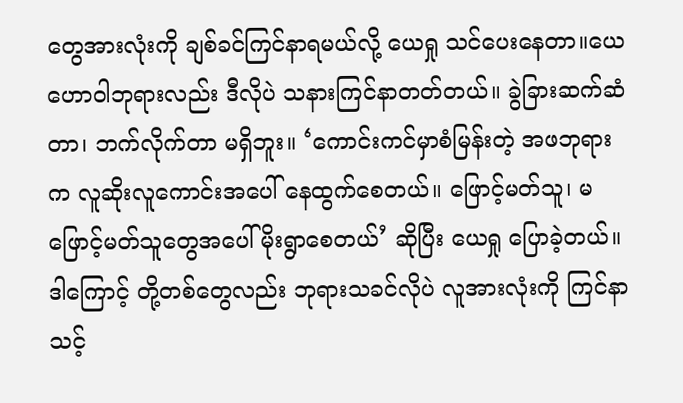တွေအားလုံးကို ချစ်ခင်ကြင်နာရမယ်လို့ ယေရှု သင်ပေးနေတာ။ယေဟောဝါဘုရားလည်း ဒီလိုပဲ သနားကြင်နာတတ်တယ်။ ခွဲခြားဆက်ဆံတာ၊ ဘက်လိုက်တာ မရှိဘူး။ ‘ကောင်းကင်မှာစံမြန်းတဲ့ အဖဘုရားက လူဆိုးလူကောင်းအပေါ် နေထွက်စေတယ်။ ဖြောင့်မတ်သူ၊ မဖြောင့်မတ်သူတွေအပေါ် မိုးရွာစေတယ်’ ဆိုပြီး ယေရှု ပြောခဲ့တယ်။ ဒါကြောင့် တို့တစ်တွေလည်း ဘုရားသခင်လိုပဲ လူအားလုံးကို ကြင်နာသင့်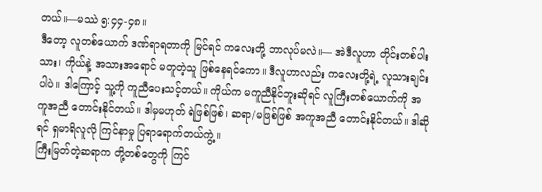တယ်။—မဿဲ ၅:၄၄-၄၈။
ဒီတော့ လူတစ်ယောက် ဒဏ်ရာရတာကို မြင်ရင် ကလေးတို့ ဘာလုပ်မလဲ။— အဲဒီလူဟာ တိုင်းတစ်ပါးသား၊ ကိုယ်နဲ့ အသားအရောင် မတူတဲ့သူ ဖြစ်နေရင်ကော။ ဒီလူဟာလည်း ကလေးတို့ရဲ့ လူသားချင်းပါပဲ။ ဒါကြောင့် သူ့ကို ကူညီပေးသင့်တယ်။ ကိုယ်က မကူညီနိုင်ဘူးဆိုရင် လူကြီးတစ်ယောက်ကို အကူအညီ တောင်းနိုင်တယ်။ ဒါမှမဟုတ် ရဲဖြစ်ဖြစ်၊ ဆရာ/မဖြစ်ဖြစ် အကူအညီ တောင်းနိုင်တယ်။ ဒါဆိုရင် ရှမာရိလူလို ကြင်နာမှု ပြရာရောက်တယ်ကွဲ့။
ကြီးမြတ်တဲ့ဆရာက တို့တစ်တွေကို ကြင်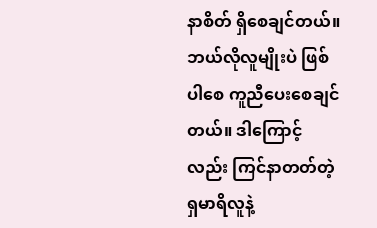နာစိတ် ရှိစေချင်တယ်။ ဘယ်လိုလူမျိုးပဲ ဖြစ်ပါစေ ကူညီပေးစေချင်တယ်။ ဒါကြောင့်လည်း ကြင်နာတတ်တဲ့ ရှမာရိလူနဲ့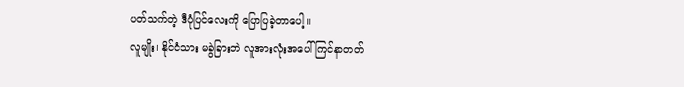ပတ်သက်တဲ့ ဒီပုံပြင်လေးကို ပြောပြခဲ့တာပေါ့။
လူမျိုး၊ နိုင်ငံသား မခွဲခြားဘဲ လူအားလုံးအပေါ် ကြင်နာတတ်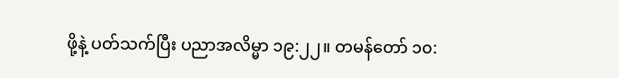ဖို့နဲ့ ပတ်သက်ပြီး ပညာအလိမ္မာ ၁၉:၂၂။ တမန်တော် ၁၀: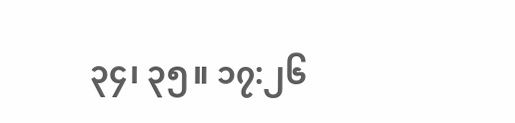၃၄၊ ၃၅။ ၁၇:၂၆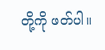တို့ကို ဖတ်ပါ။